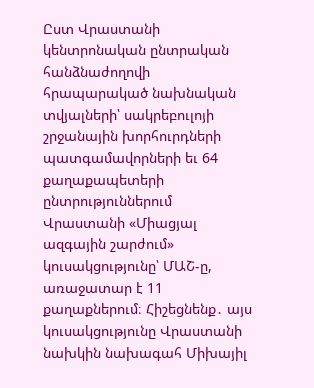Ըստ Վրաստանի կենտրոնական ընտրական հանձնաժողովի հրապարակած նախնական տվյալների՝ սակրեբուլոյի շրջանային խորհուրդների պատգամավորների եւ 64 քաղաքապետերի ընտրություններում Վրաստանի «Միացյալ ազգային շարժում» կուսակցությունը՝ ՄԱՇ-ը, առաջատար է 11 քաղաքներում։ Հիշեցնենք․ այս կուսակցությունը Վրաստանի նախկին նախագահ Միխայիլ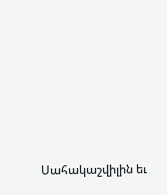Սահակաշվիլին եւ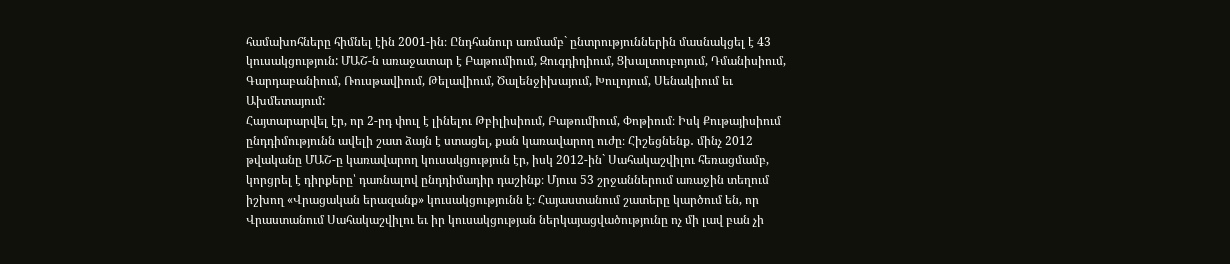համախոհները հիմնել էին 2001-ին։ Ընդհանուր առմամբ` ընտրություններին մասնակցել է 43 կուսակցություն: ՄԱՇ-ն առաջատար է Բաթումիում, Զուգդիդիում, Ցխալտուբոյում, Դմանիսիում, Գարդաբանիում, Ռուսթավիում, Թելավիում, Ծալենջիխայում, Խուլոյում, Սենակիում եւ Ախմետայում:
Հայտարարվել էր, որ 2-րդ փուլ է լինելու Թբիլիսիում, Բաթումիում, Փոթիում։ Իսկ Քութայիսիում ընդդիմությունն ավելի շատ ձայն է ստացել, քան կառավարող ուժը։ Հիշեցնենք․ մինչ 2012 թվականը ՄԱՇ-ը կառավարող կուսակցություն էր, իսկ 2012-ին` Սահակաշվիլու հեռացմամբ, կորցրել է դիրքերը՝ դառնալով ընդդիմադիր դաշինք։ Մյուս 53 շրջաններում առաջին տեղում իշխող «Վրացական երազանք» կուսակցությունն է։ Հայաստանում շատերը կարծում են, որ Վրաստանում Սահակաշվիլու եւ իր կուսակցության ներկայացվածությունը ոչ մի լավ բան չի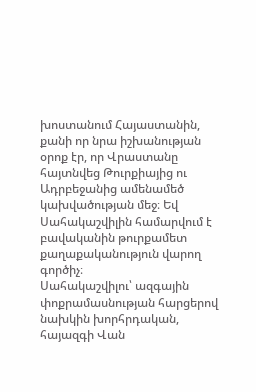խոստանում Հայաստանին, քանի որ նրա իշխանության օրոք էր, որ Վրաստանը հայտնվեց Թուրքիայից ու Ադրբեջանից ամենամեծ կախվածության մեջ։ Եվ Սահակաշվիլին համարվում է բավականին թուրքամետ քաղաքականություն վարող գործիչ։
Սահակաշվիլու՝ ազգային փոքրամասնության հարցերով նախկին խորհրդական, հայազգի Վան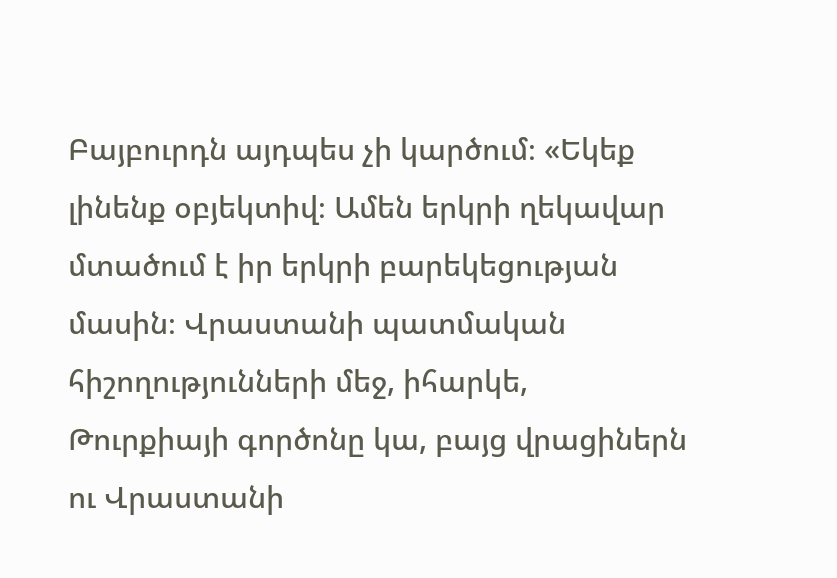Բայբուրդն այդպես չի կարծում։ «Եկեք լինենք օբյեկտիվ։ Ամեն երկրի ղեկավար մտածում է իր երկրի բարեկեցության մասին։ Վրաստանի պատմական հիշողությունների մեջ, իհարկե, Թուրքիայի գործոնը կա, բայց վրացիներն ու Վրաստանի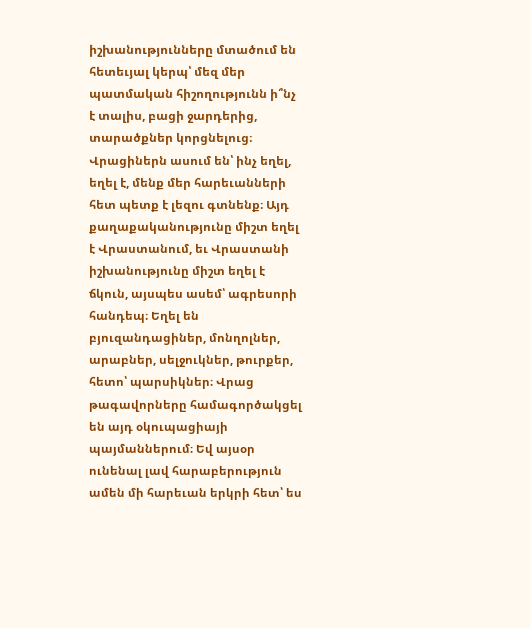իշխանությունները մտածում են հետեւյալ կերպ՝ մեզ մեր պատմական հիշողությունն ի՞նչ է տալիս, բացի ջարդերից, տարածքներ կորցնելուց։ Վրացիներն ասում են՝ ինչ եղել, եղել է, մենք մեր հարեւանների հետ պետք է լեզու գտնենք։ Այդ քաղաքականությունը միշտ եղել է Վրաստանում, եւ Վրաստանի իշխանությունը միշտ եղել է ճկուն, այսպես ասեմ՝ ագրեսորի հանդեպ։ Եղել են բյուզանդացիներ, մոնղոլներ, արաբներ, սելջուկներ, թուրքեր, հետո՝ պարսիկներ։ Վրաց թագավորները համագործակցել են այդ օկուպացիայի պայմաններում։ Եվ այսօր ունենալ լավ հարաբերություն ամեն մի հարեւան երկրի հետ՝ ես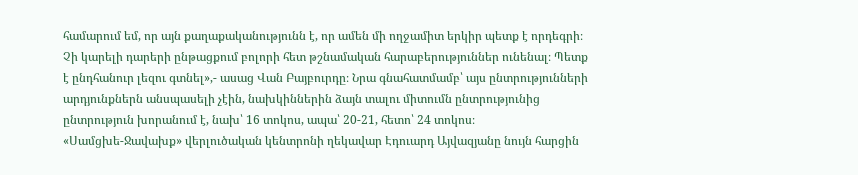համարում եմ, որ այն քաղաքականությունն է, որ ամեն մի ողջամիտ երկիր պետք է որդեգրի։ Չի կարելի դարերի ընթացքում բոլորի հետ թշնամական հարաբերություններ ունենալ։ Պետք է ընդհանուր լեզու գտնել»,- ասաց Վան Բայբուրդը։ Նրա գնահատմամբ՝ այս ընտրությունների արդյունքներն անսպասելի չէին, նախկիններին ձայն տալու միտումն ընտրությունից ընտրություն խորանում է, նախ՝ 16 տոկոս, ապա՝ 20-21, հետո՝ 24 տոկոս։
«Սամցխե-Ջավախք» վերլուծական կենտրոնի ղեկավար Էդուարդ Այվազյանը նույն հարցին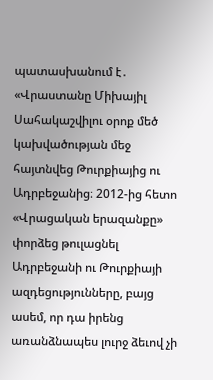պատասխանում է․ «Վրաստանը Միխայիլ Սահակաշվիլու օրոք մեծ կախվածության մեջ հայտնվեց Թուրքիայից ու Ադրբեջանից։ 2012-ից հետո «Վրացական երազանքը» փորձեց թուլացնել Ադրբեջանի ու Թուրքիայի ազդեցությունները, բայց ասեմ, որ դա իրենց առանձնապես լուրջ ձեւով չի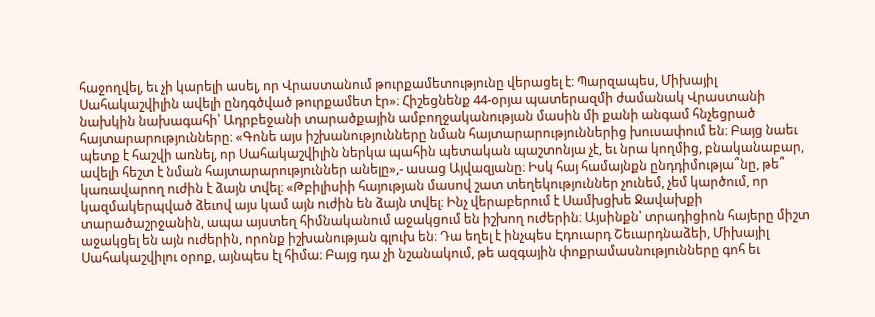հաջողվել, եւ չի կարելի ասել, որ Վրաստանում թուրքամետությունը վերացել է։ Պարզապես, Միխայիլ Սահակաշվիլին ավելի ընդգծված թուրքամետ էր»։ Հիշեցնենք 44-օրյա պատերազմի ժամանակ Վրաստանի նախկին նախագահի՝ Ադրբեջանի տարածքային ամբողջականության մասին մի քանի անգամ հնչեցրած հայտարարությունները։ «Գոնե այս իշխանությունները նման հայտարարություններից խուսափում են։ Բայց նաեւ պետք է հաշվի առնել, որ Սահակաշվիլին ներկա պահին պետական պաշտոնյա չէ, եւ նրա կողմից, բնականաբար, ավելի հեշտ է նման հայտարարություններ անելը»,- ասաց Այվազյանը։ Իսկ հայ համայնքն ընդդիմությա՞նը, թե՞ կառավարող ուժին է ձայն տվել։ «Թբիլիսիի հայության մասով շատ տեղեկություններ չունեմ, չեմ կարծում, որ կազմակերպված ձեւով այս կամ այն ուժին են ձայն տվել։ Ինչ վերաբերում է Սամխցխե Ջավախքի տարածաշրջանին, ապա այստեղ հիմնականում աջակցում են իշխող ուժերին։ Այսինքն՝ տրադիցիոն հայերը միշտ աջակցել են այն ուժերին, որոնք իշխանության գլուխ են։ Դա եղել է ինչպես Էդուարդ Շեւարդնաձեի, Միխայիլ Սահակաշվիլու օրոք, այնպես էլ հիմա։ Բայց դա չի նշանակում, թե ազգային փոքրամասնությունները գոհ եւ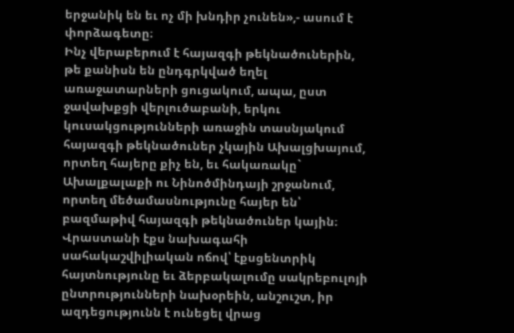երջանիկ են եւ ոչ մի խնդիր չունեն»,- ասում է փորձագետը։
Ինչ վերաբերում է հայազգի թեկնածուներին, թե քանիսն են ընդգրկված եղել առաջատարների ցուցակում, ապա, ըստ ջավախքցի վերլուծաբանի, երկու կուսակցությունների առաջին տասնյակում հայազգի թեկնածուներ չկային Ախալցխայում, որտեղ հայերը քիչ են, եւ հակառակը` Ախալքալաքի ու Նինոծմինդայի շրջանում, որտեղ մեծամասնությունը հայեր են՝ բազմաթիվ հայազգի թեկնածուներ կային։ Վրաստանի էքս նախագահի սահակաշվիլիական ոճով՝ էքսցենտրիկ հայտնությունը եւ ձերբակալումը սակրեբուլոյի ընտրությունների նախօրեին, անշուշտ, իր ազդեցությունն է ունեցել վրաց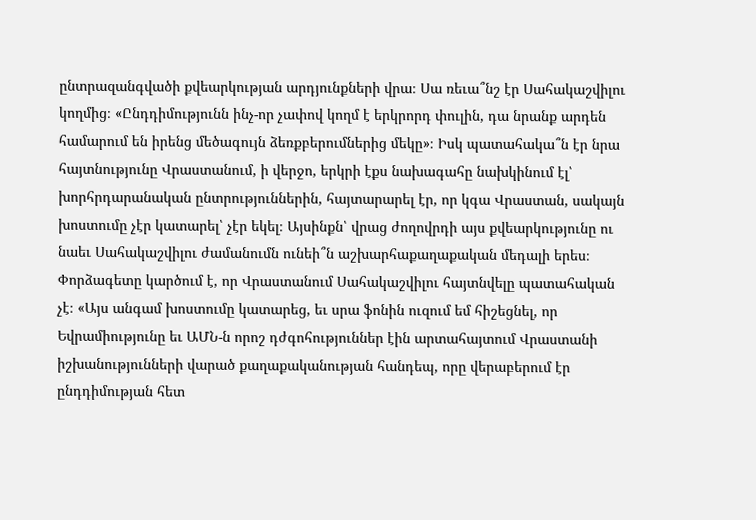ընտրազանգվածի քվեարկության արդյունքների վրա։ Սա ռեւա՞նշ էր Սահակաշվիլու կողմից։ «Ընդդիմությունն ինչ-որ չափով կողմ է երկրորդ փուլին, դա նրանք արդեն համարում են իրենց մեծագույն ձեռքբերումներից մեկը»։ Իսկ պատահակա՞ն էր նրա հայտնությունը Վրաստանում, ի վերջո, երկրի էքս նախագահը նախկինում էլ՝ խորհրդարանական ընտրություններին, հայտարարել էր, որ կգա Վրաստան, սակայն խոստումը չէր կատարել՝ չէր եկել։ Այսինքն՝ վրաց ժողովրդի այս քվեարկությունը ու նաեւ Սահակաշվիլու ժամանումն ունեի՞ն աշխարհաքաղաքական մեդալի երես։
Փորձագետը կարծում է, որ Վրաստանում Սահակաշվիլու հայտնվելը պատահական չէ։ «Այս անգամ խոստումը կատարեց, եւ սրա ֆոնին ուզում եմ հիշեցնել, որ Եվրամիությունը եւ ԱՄՆ-ն որոշ դժգոհություններ էին արտահայտում Վրաստանի իշխանությունների վարած քաղաքականության հանդեպ, որը վերաբերում էր ընդդիմության հետ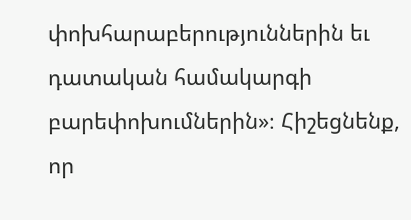փոխհարաբերություններին եւ դատական համակարգի բարեփոխումներին»։ Հիշեցնենք, որ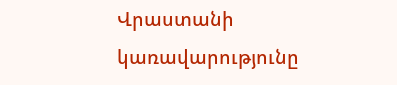Վրաստանի կառավարությունը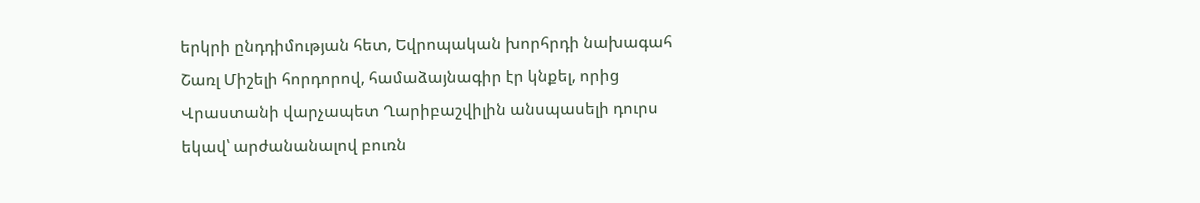երկրի ընդդիմության հետ, Եվրոպական խորհրդի նախագահ Շառլ Միշելի հորդորով, համաձայնագիր էր կնքել, որից Վրաստանի վարչապետ Ղարիբաշվիլին անսպասելի դուրս եկավ՝ արժանանալով բուռն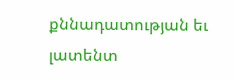քննադատության եւ լատենտ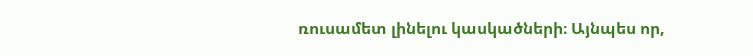ռուսամետ լինելու կասկածների։ Այնպես որ,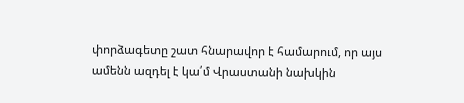փորձագետը շատ հնարավոր է համարում, որ այս ամենն ազդել է կա՛մ Վրաստանի նախկին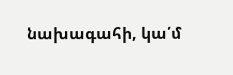նախագահի, կա՛մ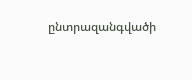ընտրազանգվածի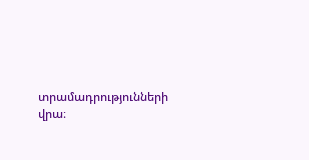տրամադրությունների վրա։